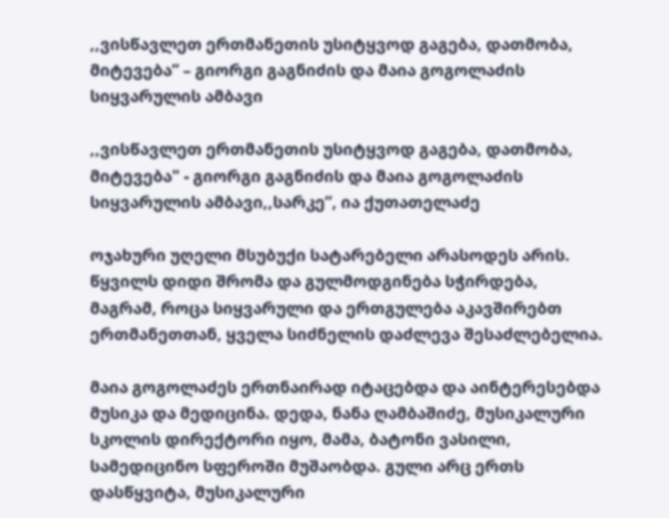,,ვისწავლეთ ერთმანეთის უსიტყვოდ გაგება, დათმობა, მიტევება” – გიორგი გაგნიძის და მაია გოგოლაძის სიყვარულის ამბავი

,,ვისწავლეთ ერთმანეთის უსიტყვოდ გაგება, დათმობა, მიტევება" - გიორგი გაგნიძის და მაია გოგოლაძის სიყვარულის ამბავი,,სარკე”, ია ქუთათელაძე

ოჯახური უღელი მსუბუქი სატარებელი არასოდეს არის. წყვილს დიდი შრომა და გულმოდგინება სჭირდება, მაგრამ, როცა სიყვარული და ერთგულება აკავშირებთ ერთმანეთთან, ყველა სიძნელის დაძლევა შესაძლებელია.

მაია გოგოლაძეს ერთნაირად იტაცებდა და აინტერესებდა მუსიკა და მედიცინა. დედა, ნანა ღამბაშიძე, მუსიკალური სკოლის დირექტორი იყო, მამა, ბატონი ვასილი, სამედიცინო სფეროში მუშაობდა. გული არც ერთს დასწყვიტა, მუსიკალური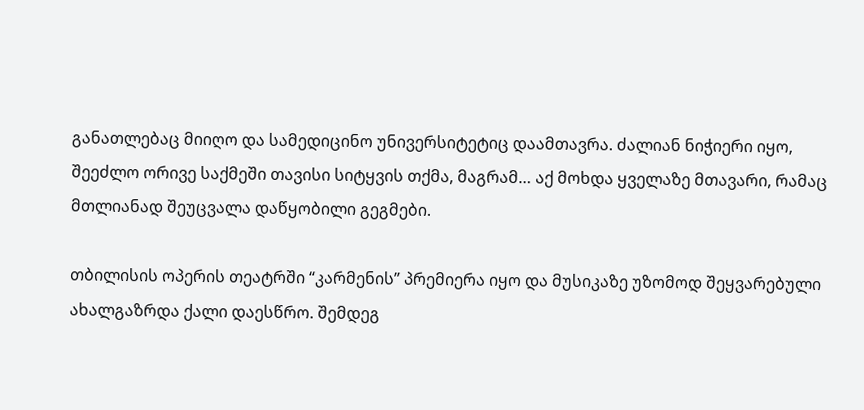განათლებაც მიიღო და სამედიცინო უნივერსიტეტიც დაამთავრა. ძალიან ნიჭიერი იყო, შეეძლო ორივე საქმეში თავისი სიტყვის თქმა, მაგრამ… აქ მოხდა ყველაზე მთავარი, რამაც მთლიანად შეუცვალა დაწყობილი გეგმები.

თბილისის ოპერის თეატრში “კარმენის” პრემიერა იყო და მუსიკაზე უზომოდ შეყვარებული ახალგაზრდა ქალი დაესწრო. შემდეგ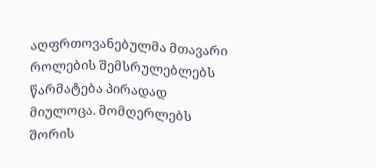აღფრთოვანებულმა მთავარი როლების შემსრულებლებს წარმატება პირადად მიულოცა. მომღერლებს შორის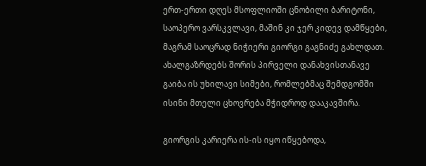ერთ-ერთი დღეს მსოფლიოში ცნობილი ბარიტონი, საოპერო ვარსკვლავი, მაშინ კი ჯერ კიდევ დამწყები, მაგრამ საოცრად ნიჭიერი გიორგი გაგნიძე გახლდათ. ახალგაზრდებს შორის პირველი დანახვისთანავე გაიბა ის უხილავი სიმები, რომლებმაც შემდგომში ისინი მთელი ცხოვრება მჭიდროდ დააკავშირა.

გიორგის კარიერა ის-ის იყო იწყებოდა,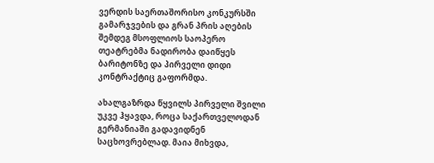ვერდის საერთაშორისო კონკურსში გამარჯვების და გრან პრის აღების შემდეგ მსოფლიოს საოპერო თეატრებმა ნადირობა დაიწყეს ბარიტონზე და პირველი დიდი კონტრაქტიც გაფორმდა.

ახალგაზრდა წყვილს პირველი შვილი უკვე ჰყავდა, როცა საქართველოდან გერმანიაში გადავიდნენ საცხოვრებლად. მაია მიხვდა,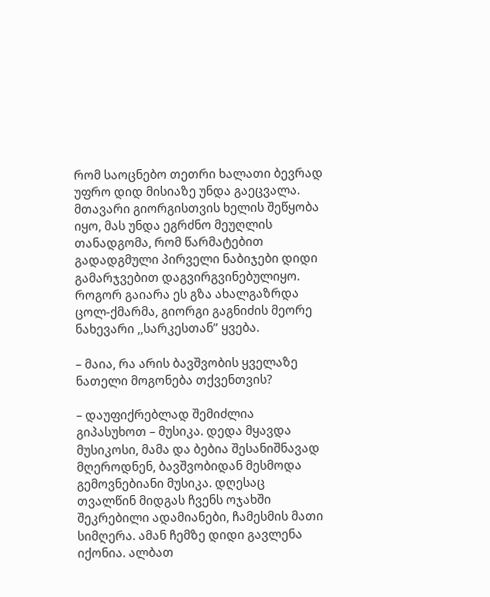რომ საოცნებო თეთრი ხალათი ბევრად უფრო დიდ მისიაზე უნდა გაეცვალა. მთავარი გიორგისთვის ხელის შეწყობა იყო, მას უნდა ეგრძნო მეუღლის თანადგომა, რომ წარმატებით გადადგმული პირველი ნაბიჯები დიდი გამარჯვებით დაგვირგვინებულიყო. როგორ გაიარა ეს გზა ახალგაზრდა ცოლ-ქმარმა, გიორგი გაგნიძის მეორე ნახევარი ,,სარკესთან” ყვება.

– მაია, რა არის ბავშვობის ყველაზე ნათელი მოგონება თქვენთვის?

– დაუფიქრებლად შემიძლია გიპასუხოთ – მუსიკა. დედა მყავდა მუსიკოსი, მამა და ბებია შესანიშნავად მღეროდნენ, ბავშვობიდან მესმოდა გემოვნებიანი მუსიკა. დღესაც თვალწინ მიდგას ჩვენს ოჯახში შეკრებილი ადამიანები, ჩამესმის მათი სიმღერა. ამან ჩემზე დიდი გავლენა იქონია. ალბათ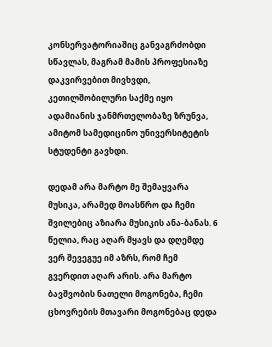კონსერვატორიაშიც განვაგრძობდი სწავლას, მაგრამ მამის პროფესიაზე დაკვირვებით მივხვდი, კეთილშობილური საქმე იყო ადამიანის ჯანმრთელობაზე ზრუნვა, ამიტომ სამედიცინო უნივერსიტეტის სტუდენტი გავხდი.

დედამ არა მარტო მე შემაყვარა მუსიკა, არამედ მოასწრო და ჩემი შვილებიც აზიარა მუსიკის ანა-ბანას. 6 წელია, რაც აღარ მყავს და დღემდე ვერ შევეგუე იმ აზრს, რომ ჩემ გვერდით აღარ არის. არა მარტო ბავშვობის ნათელი მოგონება, ჩემი ცხოვრების მთავარი მოგონებაც დედა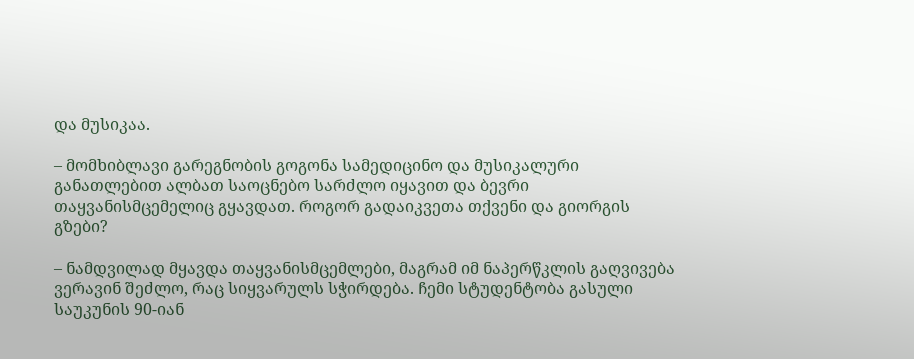და მუსიკაა.

– მომხიბლავი გარეგნობის გოგონა სამედიცინო და მუსიკალური განათლებით ალბათ საოცნებო სარძლო იყავით და ბევრი თაყვანისმცემელიც გყავდათ. როგორ გადაიკვეთა თქვენი და გიორგის გზები?

– ნამდვილად მყავდა თაყვანისმცემლები, მაგრამ იმ ნაპერწკლის გაღვივება ვერავინ შეძლო, რაც სიყვარულს სჭირდება. ჩემი სტუდენტობა გასული საუკუნის 90-იან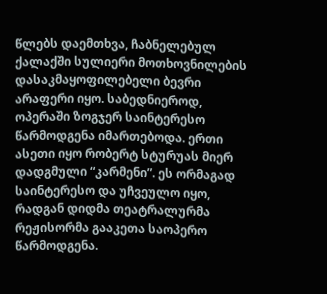წლებს დაემთხვა, ჩაბნელებულ ქალაქში სულიერი მოთხოვნილების დასაკმაყოფილებელი ბევრი არაფერი იყო. საბედნიეროდ, ოპერაში ზოგჯერ საინტერესო წარმოდგენა იმართებოდა. ერთი ასეთი იყო რობერტ სტურუას მიერ დადგმული “კარმენი”. ეს ორმაგად საინტერესო და უჩვეულო იყო, რადგან დიდმა თეატრალურმა რეჟისორმა გააკეთა საოპერო წარმოდგენა.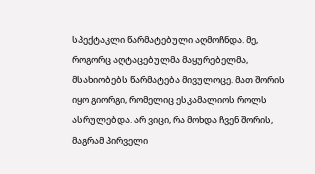სპექტაკლი წარმატებული აღმოჩნდა. მე, როგორც აღტაცებულმა მაყურებელმა, მსახიობებს წარმატება მივულოცე. მათ შორის იყო გიორგი, რომელიც ესკამალიოს როლს ასრულებდა. არ ვიცი, რა მოხდა ჩვენ შორის, მაგრამ პირველი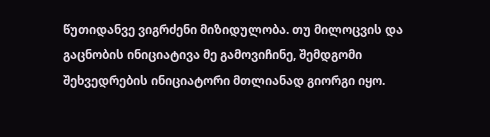წუთიდანვე ვიგრძენი მიზიდულობა. თუ მილოცვის და გაცნობის ინიციატივა მე გამოვიჩინე, შემდგომი შეხვედრების ინიციატორი მთლიანად გიორგი იყო.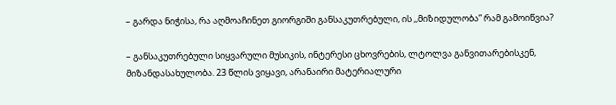– გარდა ნიჭისა, რა აღმოაჩინეთ გიორგიში განსაკუთრებული, ის ,,მიზიდულობა” რამ გამოიწვია?

– განსაკუთრებული სიყვარული მუსიკის, ინტერესი ცხოვრების, ლტოლვა განვითარებისკენ, მიზანდასახულობა. 23 წლის ვიყავი, არანაირი მატერიალური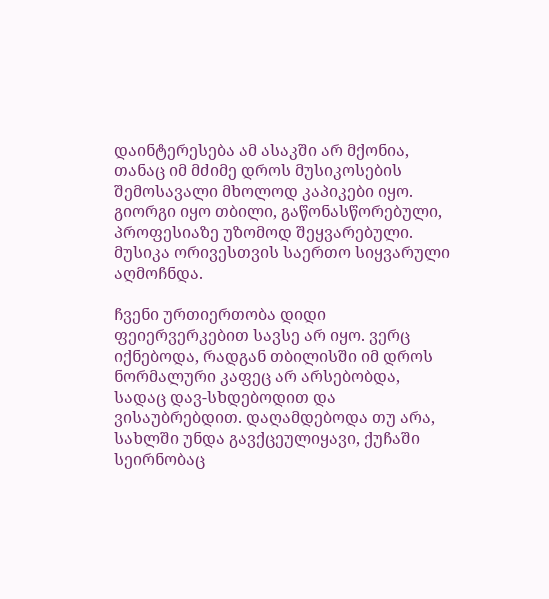დაინტერესება ამ ასაკში არ მქონია, თანაც იმ მძიმე დროს მუსიკოსების შემოსავალი მხოლოდ კაპიკები იყო. გიორგი იყო თბილი, გაწონასწორებული, პროფესიაზე უზომოდ შეყვარებული. მუსიკა ორივესთვის საერთო სიყვარული აღმოჩნდა.

ჩვენი ურთიერთობა დიდი ფეიერვერკებით სავსე არ იყო. ვერც იქნებოდა, რადგან თბილისში იმ დროს ნორმალური კაფეც არ არსებობდა, სადაც დავ-სხდებოდით და ვისაუბრებდით. დაღამდებოდა თუ არა, სახლში უნდა გავქცეულიყავი, ქუჩაში სეირნობაც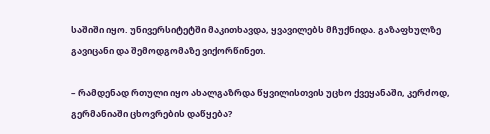საშიში იყო. უნივერსიტეტში მაკითხავდა, ყვავილებს მჩუქნიდა. გაზაფხულზე გავიცანი და შემოდგომაზე ვიქორწინეთ.

– რამდენად რთული იყო ახალგაზრდა წყვილისთვის უცხო ქვეყანაში, კერძოდ, გერმანიაში ცხოვრების დაწყება?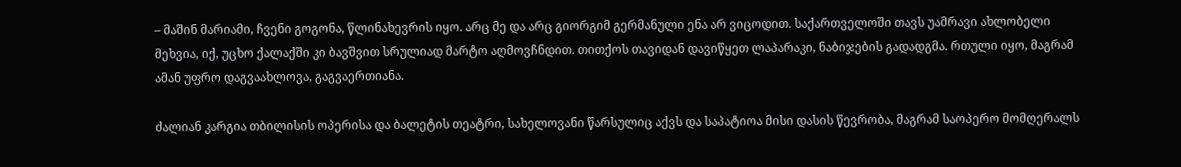– მაშინ მარიამი, ჩვენი გოგონა, წლინახევრის იყო. არც მე და არც გიორგიმ გერმანული ენა არ ვიცოდით. საქართველოში თავს უამრავი ახლობელი მეხვია, იქ, უცხო ქალაქში კი ბავშვით სრულიად მარტო აღმოვჩნდით. თითქოს თავიდან დავიწყეთ ლაპარაკი, ნაბიჯების გადადგმა. რთული იყო, მაგრამ ამან უფრო დაგვაახლოვა, გაგვაერთიანა.

ძალიან კარგია თბილისის ოპერისა და ბალეტის თეატრი, სახელოვანი წარსულიც აქვს და საპატიოა მისი დასის წევრობა, მაგრამ საოპერო მომღერალს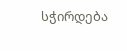სჭირდება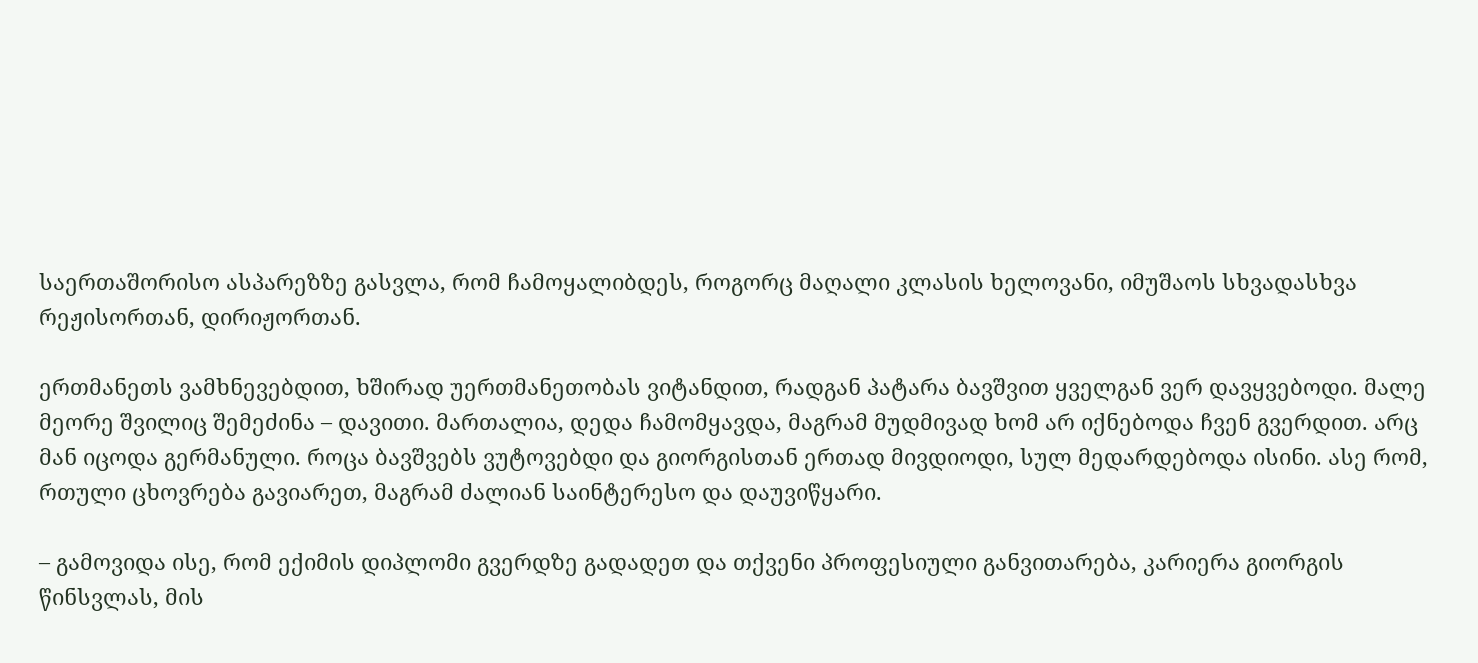საერთაშორისო ასპარეზზე გასვლა, რომ ჩამოყალიბდეს, როგორც მაღალი კლასის ხელოვანი, იმუშაოს სხვადასხვა რეჟისორთან, დირიჟორთან.

ერთმანეთს ვამხნევებდით, ხშირად უერთმანეთობას ვიტანდით, რადგან პატარა ბავშვით ყველგან ვერ დავყვებოდი. მალე მეორე შვილიც შემეძინა – დავითი. მართალია, დედა ჩამომყავდა, მაგრამ მუდმივად ხომ არ იქნებოდა ჩვენ გვერდით. არც მან იცოდა გერმანული. როცა ბავშვებს ვუტოვებდი და გიორგისთან ერთად მივდიოდი, სულ მედარდებოდა ისინი. ასე რომ, რთული ცხოვრება გავიარეთ, მაგრამ ძალიან საინტერესო და დაუვიწყარი.

– გამოვიდა ისე, რომ ექიმის დიპლომი გვერდზე გადადეთ და თქვენი პროფესიული განვითარება, კარიერა გიორგის წინსვლას, მის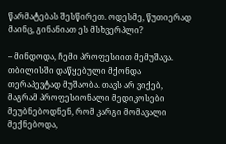წარმატებას შესწირეთ. ოდესმე, წუთიერად მაინც, გინანიათ ეს მსხვერპლი?

– მინდოდა, ჩემი პროფესიით მემუშავა. თბილისში დაწყებული მქონდა თერაპევტად მუშაობა. თავს არ ვიქებ, მაგრამ პროფესიონალი მედიკოსები მეუბნებოდნენ, რომ კარგი მომავალი მექნებოდა,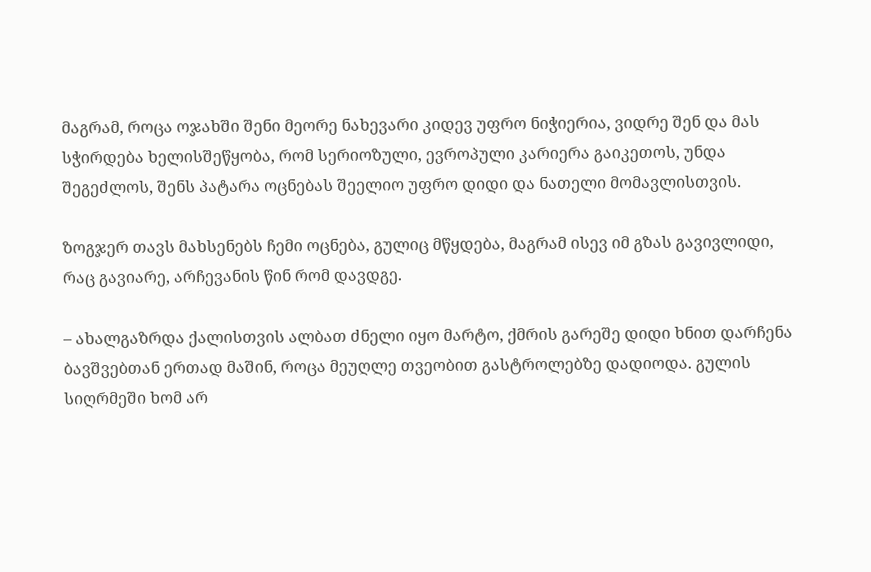მაგრამ, როცა ოჯახში შენი მეორე ნახევარი კიდევ უფრო ნიჭიერია, ვიდრე შენ და მას სჭირდება ხელისშეწყობა, რომ სერიოზული, ევროპული კარიერა გაიკეთოს, უნდა შეგეძლოს, შენს პატარა ოცნებას შეელიო უფრო დიდი და ნათელი მომავლისთვის.

ზოგჯერ თავს მახსენებს ჩემი ოცნება, გულიც მწყდება, მაგრამ ისევ იმ გზას გავივლიდი, რაც გავიარე, არჩევანის წინ რომ დავდგე.

– ახალგაზრდა ქალისთვის ალბათ ძნელი იყო მარტო, ქმრის გარეშე დიდი ხნით დარჩენა ბავშვებთან ერთად მაშინ, როცა მეუღლე თვეობით გასტროლებზე დადიოდა. გულის სიღრმეში ხომ არ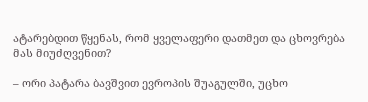ატარებდით წყენას, რომ ყველაფერი დათმეთ და ცხოვრება მას მიუძღვენით?

– ორი პატარა ბავშვით ევროპის შუაგულში, უცხო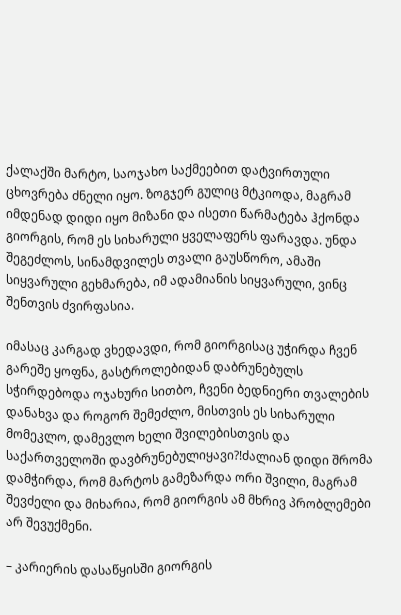ქალაქში მარტო, საოჯახო საქმეებით დატვირთული ცხოვრება ძნელი იყო. ზოგჯერ გულიც მტკიოდა, მაგრამ იმდენად დიდი იყო მიზანი და ისეთი წარმატება ჰქონდა გიორგის, რომ ეს სიხარული ყველაფერს ფარავდა. უნდა შეგეძლოს, სინამდვილეს თვალი გაუსწორო, ამაში სიყვარული გეხმარება, იმ ადამიანის სიყვარული, ვინც შენთვის ძვირფასია.

იმასაც კარგად ვხედავდი, რომ გიორგისაც უჭირდა ჩვენ გარეშე ყოფნა, გასტროლებიდან დაბრუნებულს სჭირდებოდა ოჯახური სითბო, ჩვენი ბედნიერი თვალების დანახვა და როგორ შემეძლო, მისთვის ეს სიხარული მომეკლო, დამევლო ხელი შვილებისთვის და საქართველოში დავბრუნებულიყავი?!ძალიან დიდი შრომა დამჭირდა, რომ მარტოს გამეზარდა ორი შვილი, მაგრამ შევძელი და მიხარია, რომ გიორგის ამ მხრივ პრობლემები არ შევუქმენი.

– კარიერის დასაწყისში გიორგის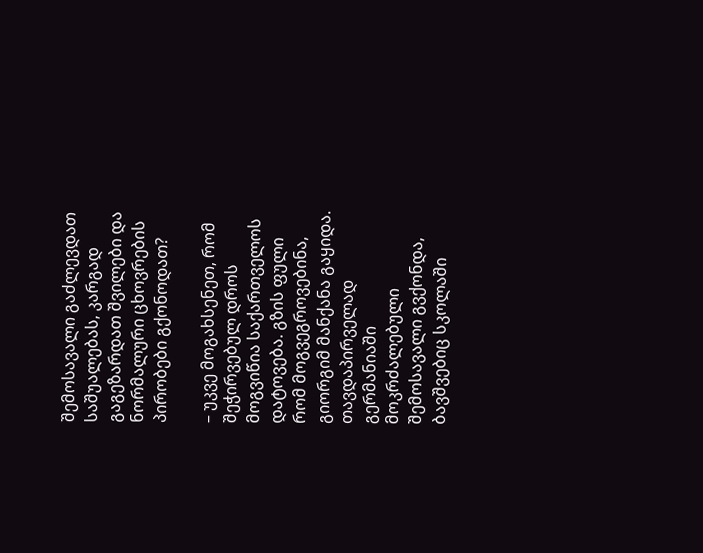შემოსავალი გაძლევდათ საშუალებას, კარგად გაგეზარდათ შვილები და ნორმალური ცხოვრების პირობები გქონოდათ?

– უკვე მოგახსენეთ, რომ შეჭირვებულ დროს მოგვიწია საქართველოს დატოვება. გზის ფული რომ მოგვეგროვებინა, გიორგიმ მანქანა გაყიდა. თავდაპირველად გერმანიაში მოკრძალებული შემოსავალი გვქონდა, ბავშვებიც სკოლაში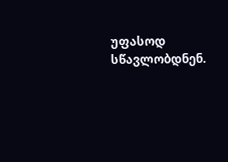უფასოდ სწავლობდნენ.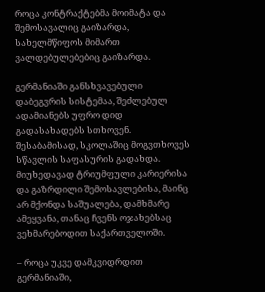როცა კონტრაქტებმა მოიმატა და შემოსავალიც გაიზარდა, სახელმწიფოს მიმართ ვალდებულებებიც გაიზარდა.

გერმანიაში განსხვავებული დაბეგვრის სისტემაა, შეძლებულ ადამიანებს უფრო დიდ გადასახადებს სთხოვენ. შესაბამისად, სკოლაშიც მოგვთხოვეს სწავლის საფასურის გადახდა. მიუხედავად ტრიუმფული კარიერისა და გაზრდილი შემოსავლებისა, მაინც არ მქონდა საშუალება, დამხმარე ამეყვანა, თანაც ჩვენს ოჯახებსაც ვეხმარებოდით საქართველოში.

– როცა უკვე დამკვიდრდით გერმანიაში,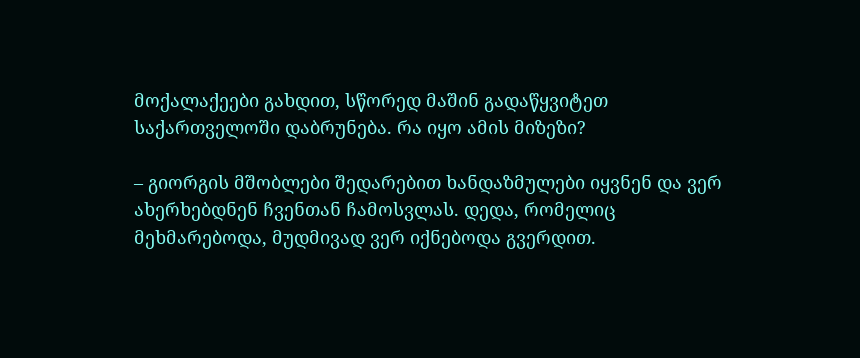მოქალაქეები გახდით, სწორედ მაშინ გადაწყვიტეთ საქართველოში დაბრუნება. რა იყო ამის მიზეზი?

– გიორგის მშობლები შედარებით ხანდაზმულები იყვნენ და ვერ ახერხებდნენ ჩვენთან ჩამოსვლას. დედა, რომელიც მეხმარებოდა, მუდმივად ვერ იქნებოდა გვერდით.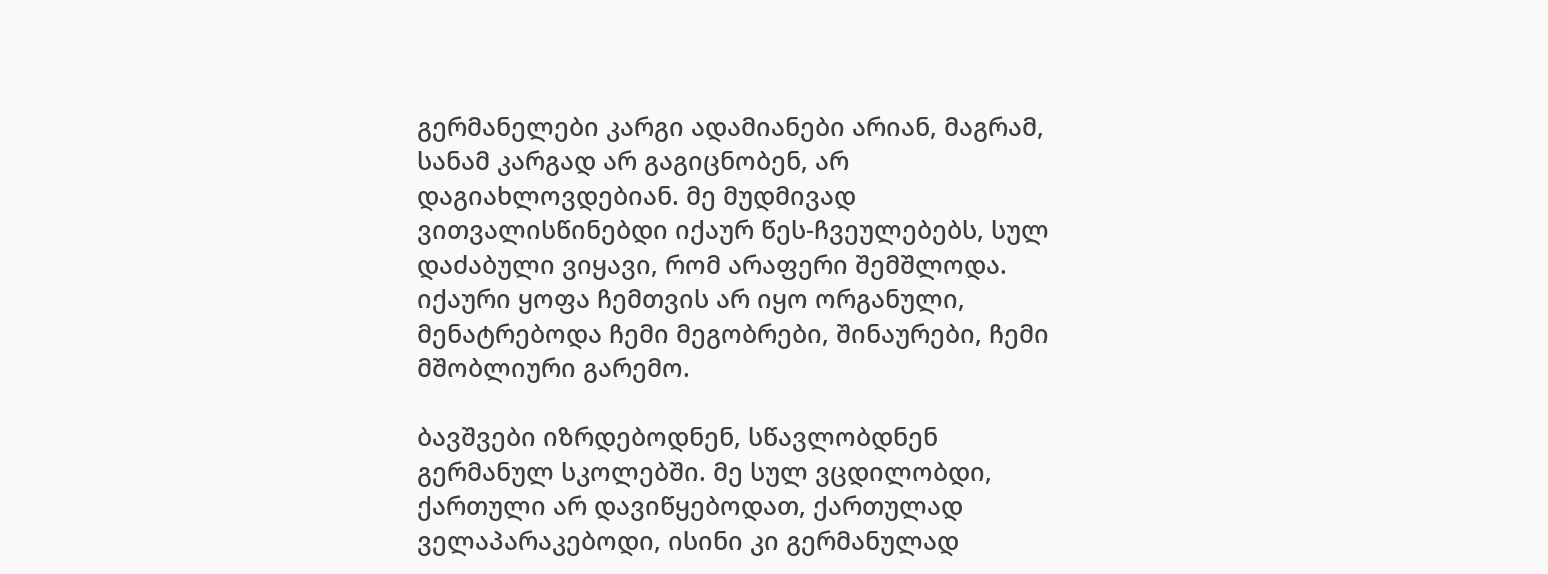გერმანელები კარგი ადამიანები არიან, მაგრამ, სანამ კარგად არ გაგიცნობენ, არ დაგიახლოვდებიან. მე მუდმივად ვითვალისწინებდი იქაურ წეს-ჩვეულებებს, სულ დაძაბული ვიყავი, რომ არაფერი შემშლოდა. იქაური ყოფა ჩემთვის არ იყო ორგანული, მენატრებოდა ჩემი მეგობრები, შინაურები, ჩემი მშობლიური გარემო.

ბავშვები იზრდებოდნენ, სწავლობდნენ გერმანულ სკოლებში. მე სულ ვცდილობდი, ქართული არ დავიწყებოდათ, ქართულად ველაპარაკებოდი, ისინი კი გერმანულად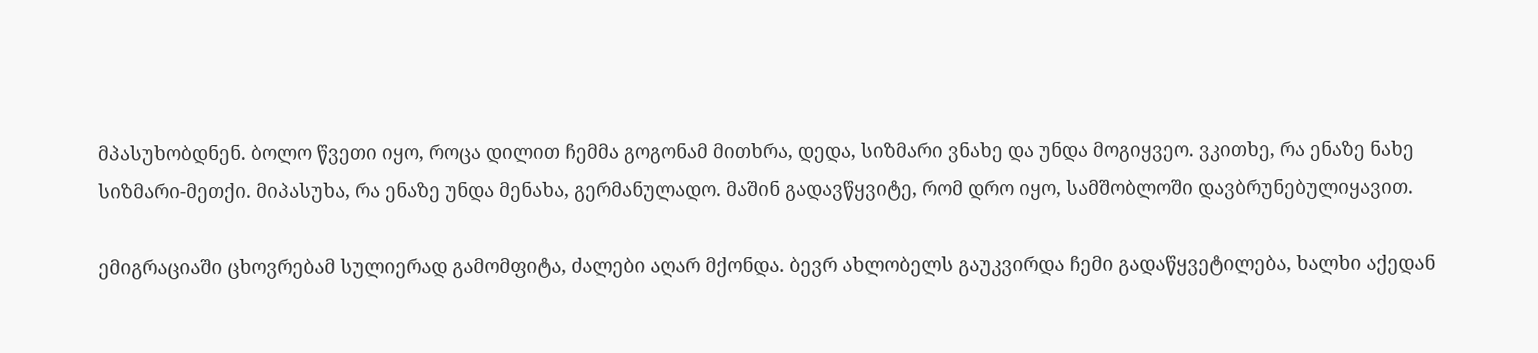მპასუხობდნენ. ბოლო წვეთი იყო, როცა დილით ჩემმა გოგონამ მითხრა, დედა, სიზმარი ვნახე და უნდა მოგიყვეო. ვკითხე, რა ენაზე ნახე სიზმარი-მეთქი. მიპასუხა, რა ენაზე უნდა მენახა, გერმანულადო. მაშინ გადავწყვიტე, რომ დრო იყო, სამშობლოში დავბრუნებულიყავით.

ემიგრაციაში ცხოვრებამ სულიერად გამომფიტა, ძალები აღარ მქონდა. ბევრ ახლობელს გაუკვირდა ჩემი გადაწყვეტილება, ხალხი აქედან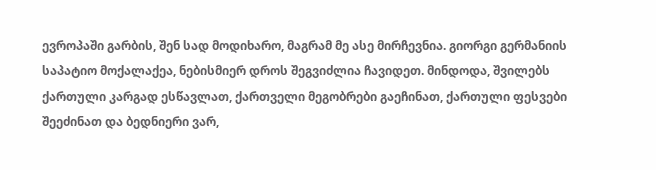ევროპაში გარბის, შენ სად მოდიხარო, მაგრამ მე ასე მირჩევნია. გიორგი გერმანიის საპატიო მოქალაქეა, ნებისმიერ დროს შეგვიძლია ჩავიდეთ. მინდოდა, შვილებს ქართული კარგად ესწავლათ, ქართველი მეგობრები გაეჩინათ, ქართული ფესვები შეეძინათ და ბედნიერი ვარ,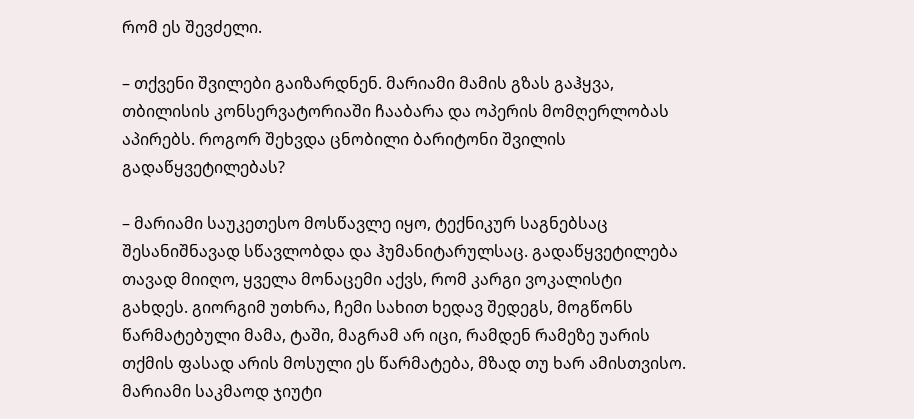რომ ეს შევძელი.

– თქვენი შვილები გაიზარდნენ. მარიამი მამის გზას გაჰყვა, თბილისის კონსერვატორიაში ჩააბარა და ოპერის მომღერლობას აპირებს. როგორ შეხვდა ცნობილი ბარიტონი შვილის გადაწყვეტილებას?

– მარიამი საუკეთესო მოსწავლე იყო, ტექნიკურ საგნებსაც შესანიშნავად სწავლობდა და ჰუმანიტარულსაც. გადაწყვეტილება თავად მიიღო, ყველა მონაცემი აქვს, რომ კარგი ვოკალისტი გახდეს. გიორგიმ უთხრა, ჩემი სახით ხედავ შედეგს, მოგწონს წარმატებული მამა, ტაში, მაგრამ არ იცი, რამდენ რამეზე უარის თქმის ფასად არის მოსული ეს წარმატება, მზად თუ ხარ ამისთვისო. მარიამი საკმაოდ ჯიუტი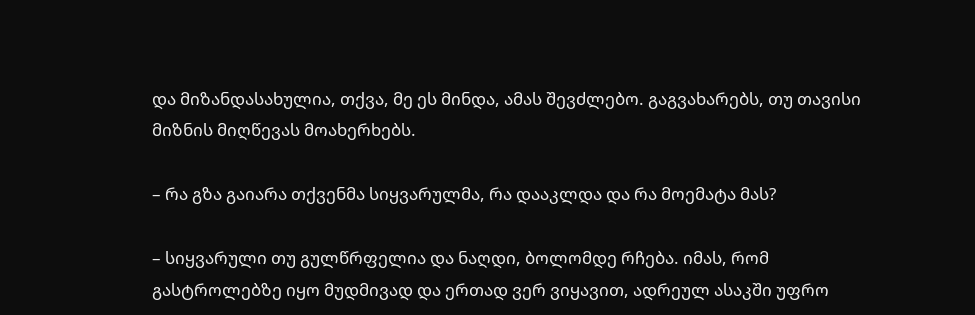და მიზანდასახულია, თქვა, მე ეს მინდა, ამას შევძლებო. გაგვახარებს, თუ თავისი მიზნის მიღწევას მოახერხებს.

– რა გზა გაიარა თქვენმა სიყვარულმა, რა დააკლდა და რა მოემატა მას?

– სიყვარული თუ გულწრფელია და ნაღდი, ბოლომდე რჩება. იმას, რომ გასტროლებზე იყო მუდმივად და ერთად ვერ ვიყავით, ადრეულ ასაკში უფრო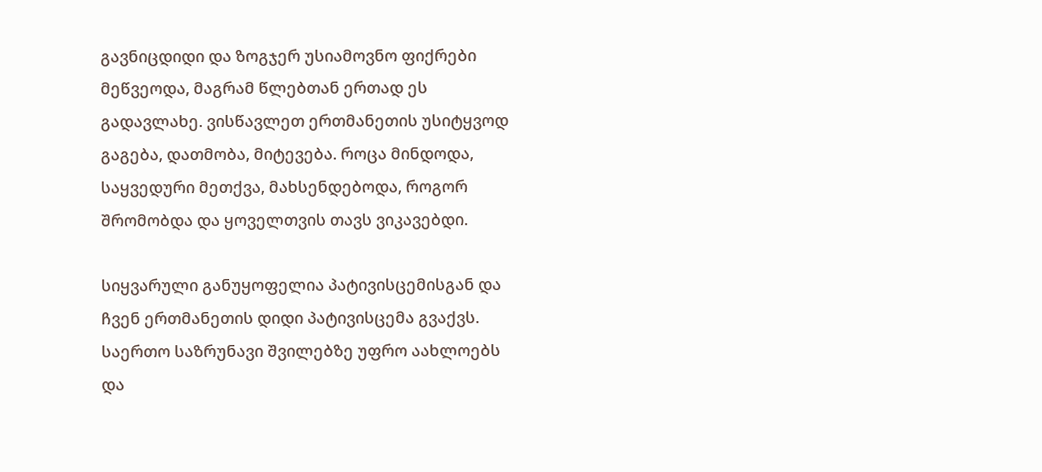გავნიცდიდი და ზოგჯერ უსიამოვნო ფიქრები მეწვეოდა, მაგრამ წლებთან ერთად ეს გადავლახე. ვისწავლეთ ერთმანეთის უსიტყვოდ გაგება, დათმობა, მიტევება. როცა მინდოდა, საყვედური მეთქვა, მახსენდებოდა, როგორ შრომობდა და ყოველთვის თავს ვიკავებდი.

სიყვარული განუყოფელია პატივისცემისგან და ჩვენ ერთმანეთის დიდი პატივისცემა გვაქვს. საერთო საზრუნავი შვილებზე უფრო აახლოებს და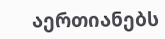აერთიანებს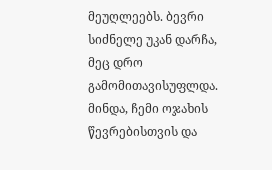მეუღლეებს. ბევრი სიძნელე უკან დარჩა, მეც დრო გამომითავისუფლდა. მინდა, ჩემი ოჯახის წევრებისთვის და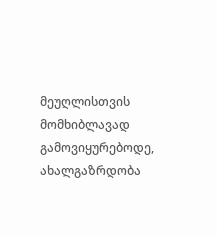მეუღლისთვის მომხიბლავად გამოვიყურებოდე, ახალგაზრდობა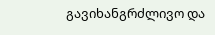გავიხანგრძლივო და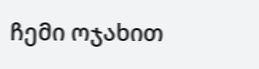ჩემი ოჯახით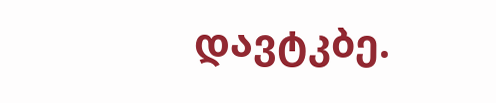დავტკბე.